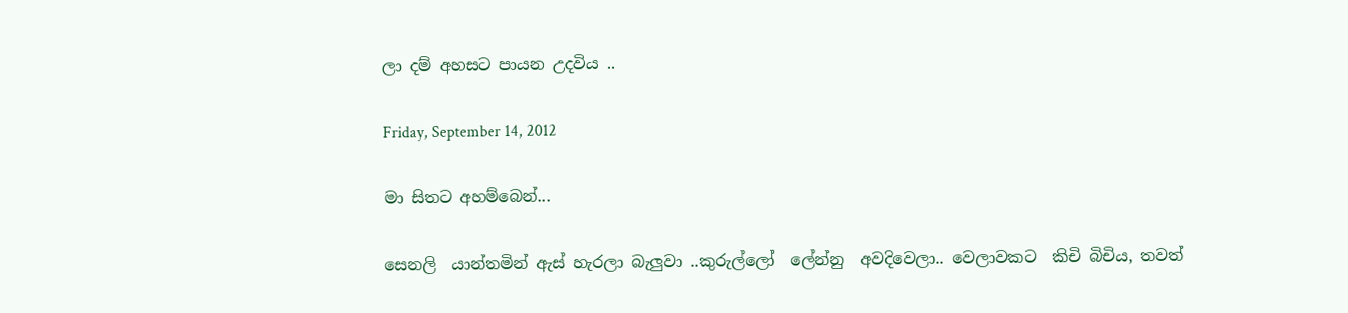ලා දම් අහසට පායන උදවිය ..

Friday, September 14, 2012

මා සිතට අහම්බෙන්...

සෙනලි  යාන්තමින් ඇස් හැරලා බැලුවා ..කුරුල්ලෝ  ලේන්නු  අවදිවෙලා.. වෙලාවකට  කිචි බිචිය, තවත්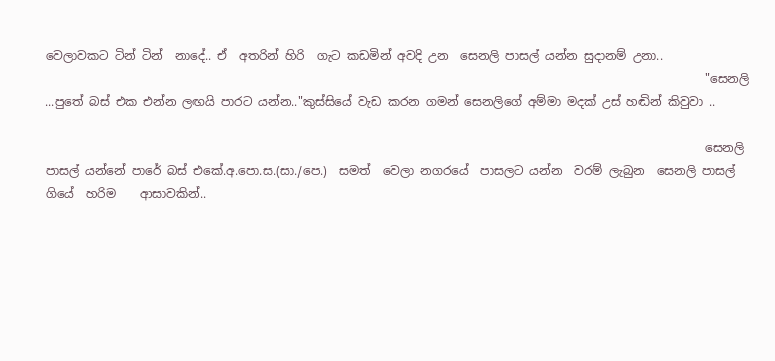වෙලාවකට ටින් ටින්  නාදේ.. ඒ  අතරින් හිරි  ගැට කඩමින් අවදි උන  සෙනලි පාසල් යන්න සුදානම් උනා..
                                                                                                              "සෙනලි ...පුතේ බස් එක එන්න ලඟයි පාරට යන්න.."කුස්සියේ වැඩ කරන ගමන් සෙනලිගේ අම්මා මදක් උස් හඬින් කිවුවා ..

                                                                                                              සෙනලි පාසල් යන්නේ පාරේ බස් එකේ.අ.පො.ස.(සා./පෙ.)  සමත්  වෙලා නගරයේ  පාසලට යන්න  වරම් ලැබුන  සෙනලි පාසල්  ගියේ  හරිම    ආසාවකින්..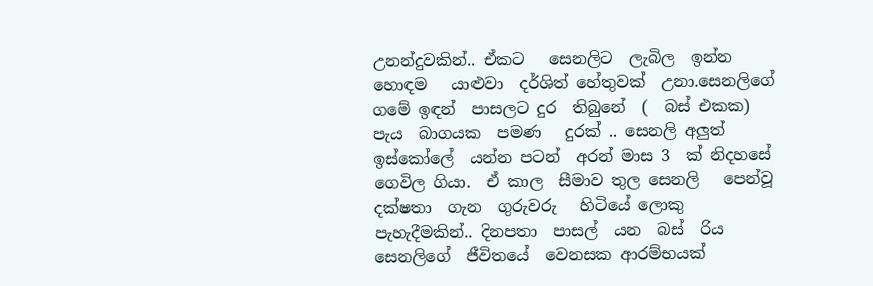උනන්දුවකින්.. ඒකට   සෙනලිට  ලැබිල  ඉන්න  හොඳම   යාළුවා  දර්ශිත් හේතුවක්  උනා.සෙනලිගේ  ගමේ ඉඳන්  පාසලට දුර  තිබුනේ  (  බස් එකක)  පැය  බාගයක  පමණ   දුරක් .. සෙනලි අලුත් ඉස්කෝලේ  යන්න පටන්  අරන් මාස 3  ක් නිදහසේ  ගෙවිල ගියා.  ඒ කාල  සීමාව තුල සෙනලි   පෙන්වූ දක්ෂතා  ගැන  ගුරුවරු   හිටියේ ලොකු  පැහැදීමකින්.. දිනපතා  පාසල්  යන  බස්  රිය  සෙනලිගේ  ජීවිතයේ  වෙනසක ආරම්භයක්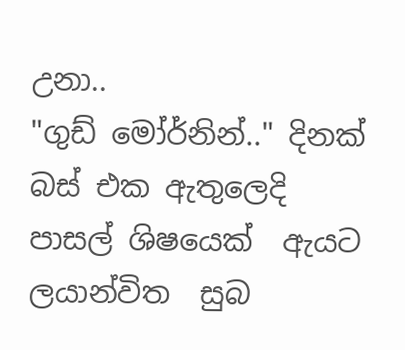උනා..                                                                                                                                                                                                                                 "ගුඩ් මෝර්නින්.." දිනක් බස් එක ඇතුලෙදි  පාසල් ශිෂයෙක්  ඇයට ලයාන්විත  සුබ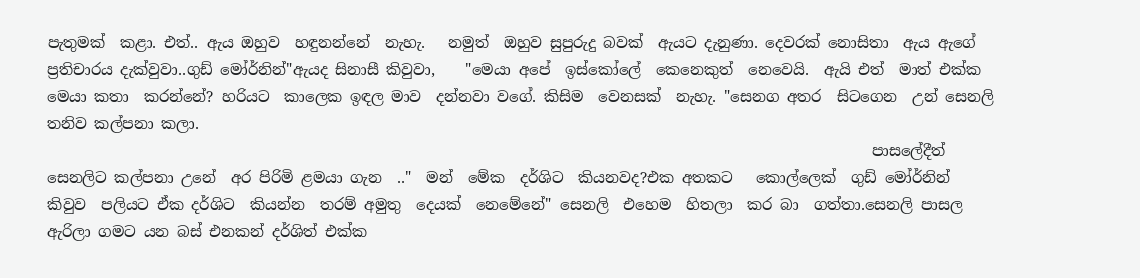පැතුමක්  කළා. එත්.. ඇය ඔහුව  හඳුනන්නේ  නැහැ.   නමුත්  ඔහුව සුපුරුදු බවක්  ඇයට දැනුණා. දෙවරක් නොසිතා  ඇය ඇගේ  ප්‍රතිචාරය දැක්වුවා..ගුඩ් මෝර්නින්"ඇයද සිනාසී කිවුවා,    "මෙයා අපේ  ඉස්කෝලේ  කෙනෙකුත්  නෙවෙයි.  ඇයි එත්  මාත් එක්ක  මෙයා කතා  කරන්නේ? හරියට  කාලෙක ඉඳල මාව  දන්නවා වගේ. කිසිම  වෙනසක්  නැහැ. "සෙනග අතර  සිටගෙන  උන් සෙනලි  තනිව කල්පනා කලා.
                                                                                                              පාසලේදීත් සෙනලිට කල්පනා උනේ  අර පිරිමි ළමයා ගැන  .."  මන්  මේක  දර්ශිට  කියනවද?එක අතකට   කොල්ලෙක්  ගුඩ් මෝර්නින්   කිවුව  පලියට ඒක දර්ශිට  කියන්න  තරම් අමුතු  දෙයක්  නෙමේනේ" සෙනලි  එහෙම  හිතලා  කර බා  ගත්තා.සෙනලි පාසල ඇරිලා ගමට යන බස් එනකන් දර්ශිත් එක්ක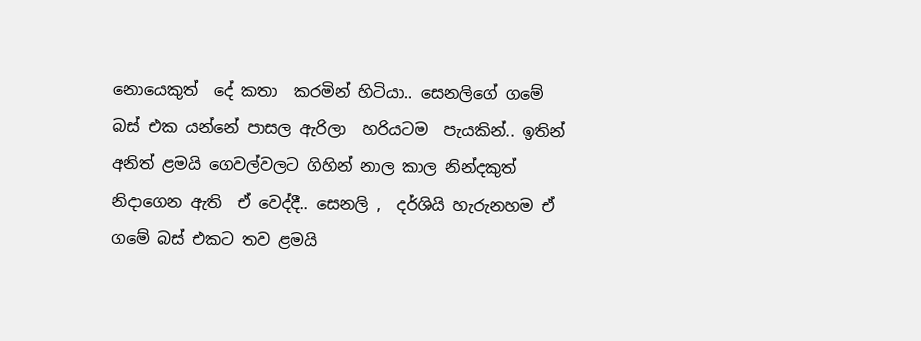නොයෙකුත්  දේ කතා  කරමින් හිටියා.. සෙනලිගේ ගමේ බස් එක යන්නේ පාසල ඇරිලා  හරියටම  පැයකින්.. ඉතින් අනිත් ළමයි ගෙවල්වලට ගිහින් නාල කාල නින්දකුත් නිදාගෙන ඇති  ඒ වෙද්දී.. සෙනලි ,  දර්ශියි හැරුනහම ඒ ගමේ බස් එකට තව ළමයි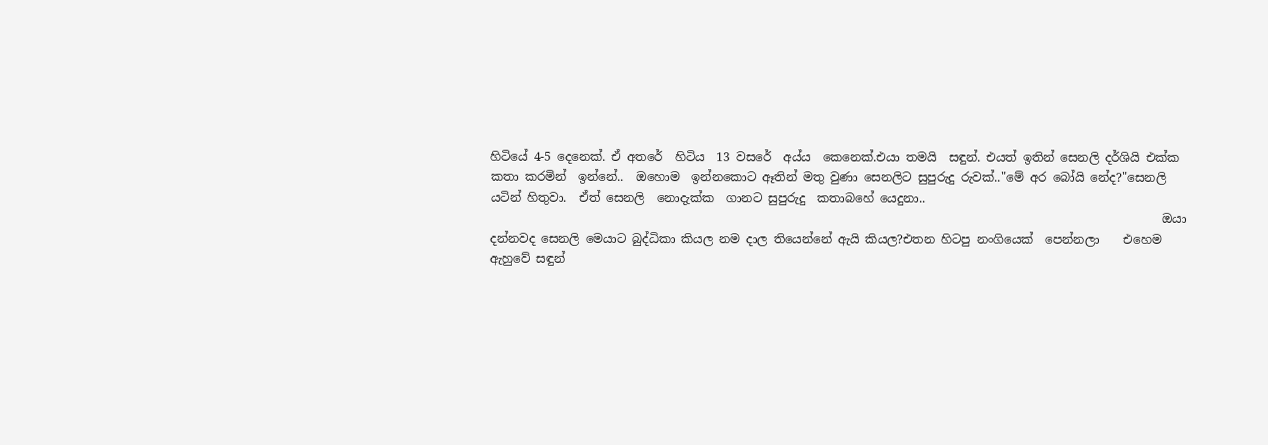හිටියේ 4-5 දෙනෙක්. ඒ අතරේ  හිටිය  13 වසරේ  අය්ය  කෙනෙක්.එයා තමයි  සඳුන්. එයත් ඉතින් සෙනලි දර්ශියි එක්ක කතා කරමින්  ඉන්නේ..  ඔහොම  ඉන්නකොට ඈතින් මතු වුණා සෙනලිට සුපුරුදු රුවක්.."මේ අර බෝයි නේද?"සෙනලි යටින් හිතුවා.  ඒත් සෙනලි  නොදැක්ක  ගානට සුපුරුදු  කතාබහේ යෙදුනා..
                                                                                                                ඔයා දන්නවද සෙනලි මෙයාට බුද්ධිකා කියල නම දාල තියෙන්නේ ඇයි කියල?එතන හිටපු නංගියෙක්  පෙන්නලා    එහෙම ඇහුවේ සඳුන්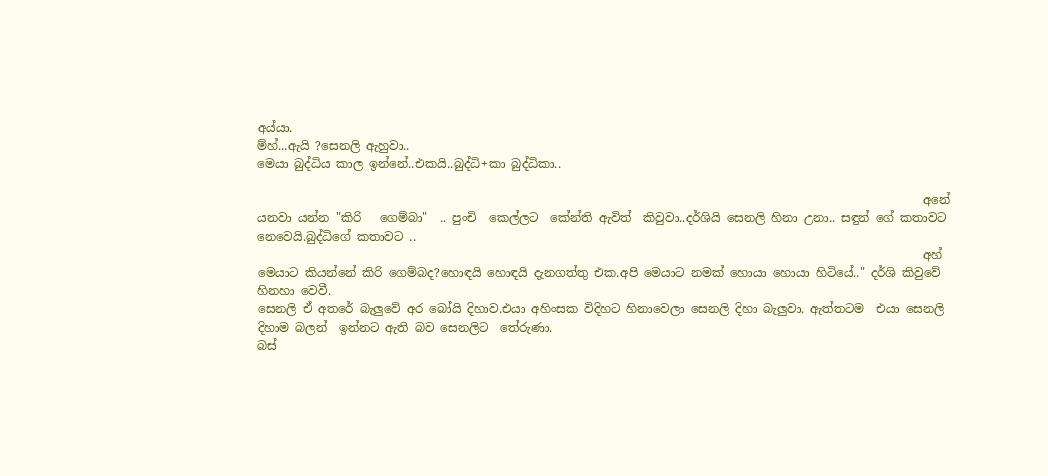අය්යා.                                                                                                                                                                                                            ම්හ්...ඇයි ?සෙනලි ඇහුවා..
මෙයා බුද්ධිය කාල ඉන්නේ..එකයි..බුද්ධි+කා බුද්ධිකා..

                                                                                                               අනේ යනවා යන්න "කිරි   ගෙම්බා"  .. පුංචි  කෙල්ලට  කේන්ති ඇවිත්  කිවුවා..දර්ශියි සෙනලි හිනා උනා.. සඳුන් ගේ කතාවට නෙවෙයි.බුද්ධිගේ කතාවට ..
                                                                                                               අහ් මෙයාට කියන්නේ කිරි ගෙම්බද?හොඳයි හොඳයි දැනගත්තු එක.අපි මෙයාට නමක් හොයා හොයා හිටියේ.." දර්ශි කිවුවේ හිනහා වෙවී.
සෙනලි ඒ අතරේ බැලුවේ අර බෝයි දිහාව.එයා අහිංසක විදිහට හිනාවෙලා සෙනලි දිහා බැලුවා. ඇත්තටම  එයා සෙනලි දිහාම බලන්  ඉන්නට ඇති බව සෙනලිට  තේරුණා.                                                                                                                                                                                                                                  බස්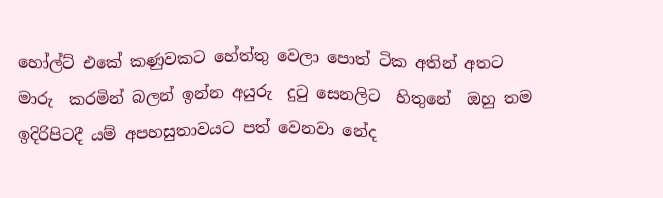හෝල්ට් එකේ කණුවකට හේත්තු වෙලා පොත් ටික අතින් අතට  මාරු  කරමින් බලන් ඉන්න අයුරු  දුටු සෙනලිට  හිතුනේ  ඔහු තම  ඉදිරිපිටදී යම් අපහසුතාවයට පත් වෙනවා නේද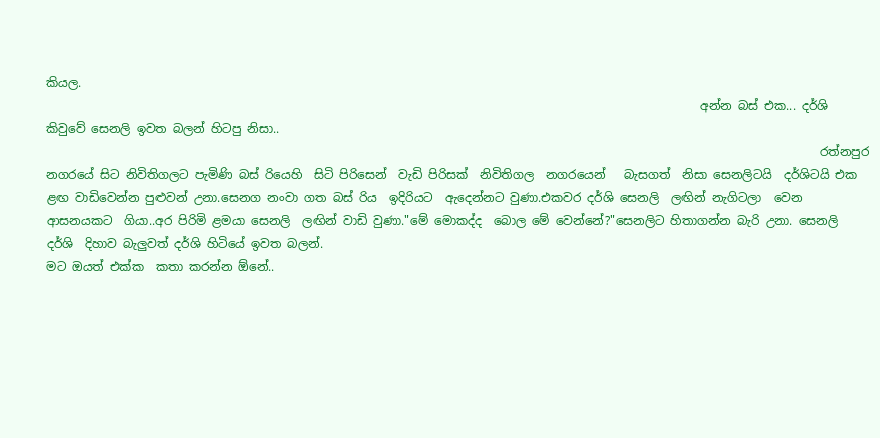කියල.
                                                                                                             අන්න බස් එක... දර්ශි කිවුවේ සෙනලි ඉවත බලන් හිටපු නිසා..
                                                                                                                                 රත්නපුර නගරයේ සිට නිවිතිගලට පැමිණි බස් රියෙහි  සිටි පිරිසෙන්  වැඩි පිරිසක්  නිවිතිගල  නගරයෙන්   බැසගත්  නිසා සෙනලිටයි  දර්ශිටයි එක  ළඟ වාඩිවෙන්න පුළුවන් උනා.සෙනග නංවා ගත බස් රිය  ඉදිරියට  ඇදෙන්නට වුණා.එකවර දර්ශි සෙනලි  ලඟින් නැගිටලා  වෙන  ආසනයකට  ගියා..අර පිරිමි ළමයා සෙනලි  ලඟින් වාඩි වුණා."මේ මොකද්ද  බොල මේ වෙන්නේ?"සෙනලිට හිතාගන්න බැරි උනා. සෙනලි  දර්ශි  දිහාව බැලුවත් දර්ශි හිටියේ ඉවත බලන්.
මට ඔයත් එක්ක  කතා කරන්න ඕනේ..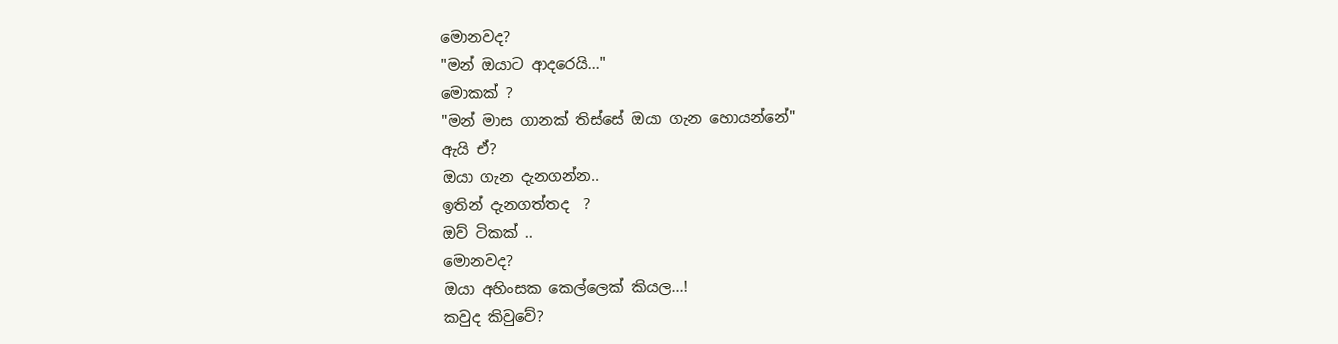මොනවද?
"මන් ඔයාට ආදරෙයි..."
මොකක් ?
"මන් මාස ගානක් තිස්සේ ඔයා ගැන හොයන්නේ"
ඇයි ඒ?
ඔයා ගැන දැනගන්න..
ඉතින් දැනගත්තද  ?
ඔව් ටිකක් ..
මොනවද?
ඔයා අහිංසක කෙල්ලෙක් කියල...!
කවුද කිවුවේ?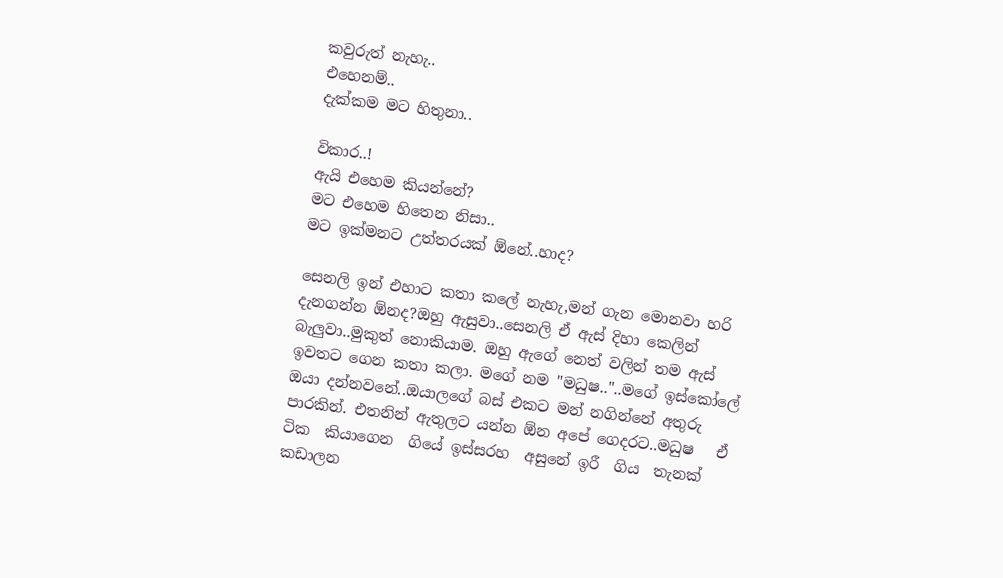කවුරුත් නැහැ..
එහෙනම්..
දැක්කම මට හිතුනා..

විකාර..!
ඇයි එහෙම කියන්නේ?
මට එහෙම හිතෙන නිසා..
මට ඉක්මනට උත්තරයක් ඕනේ..හාද?

සෙනලි ඉන් එහාට කතා කලේ නැහැ,මන් ගැන මොනවා හරි දැනගන්න ඕනද?ඔහු ඇසුවා..සෙනලි ඒ ඇස් දිහා කෙලින්  බැලුවා..මුකුත් නොකියාම. ඔහු ඇගේ නෙත් වලින් තම ඇස් ඉවතට ගෙන කතා කලා. මගේ නම "මධුෂ.."..මගේ ඉස්කෝලේ ඔයා දන්නවනේ..ඔයාලගේ බස් එකට මන් නගින්නේ අතුරු පාරකින්. එතනින් ඇතුලට යන්න ඕන අපේ ගෙදරට..මධුෂ   ඒ ටික  කියාගෙන  ගියේ ඉස්සරහ  අසුනේ ඉරී  ගිය  තැනක් කඩාලන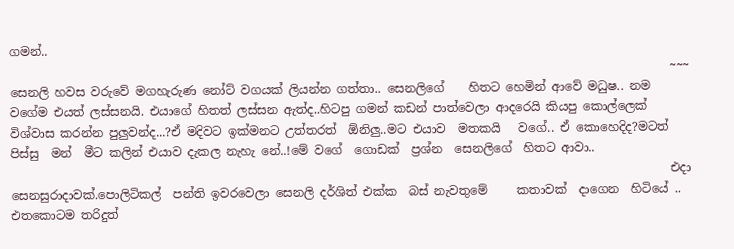ගමන්..
                                                                                                              ~~~          සෙනලි හවස වරුවේ මගහැරුණ නෝට් වගයක් ලියන්න ගත්තා.. සෙනලිගේ    හිතට හෙමින් ආවේ මධුෂ.. නම වගේම එයත් ලස්සනයි. එයාගේ හිතත් ලස්සන ඇත්ද..හිටපු ගමන් කඩන් පාත්වෙලා ආදරෙයි කියපු කොල්ලෙක් විශ්වාස කරන්න පුලුවන්ද...?ඒ මදිවට ඉක්මනට උත්තරත්  ඕනිලු..මට එයාව  මතකයි   වගේ.. ඒ කොහෙදිද?මටත්  පිස්සු  මන්  මීට කලින් එයාව දැකල නැහැ නේ..!මේ වගේ  ගොඩක්  ප්‍රශ්න  සෙනලිගේ  හිතට ආවා..
                                                                                                              එදා සෙනසුරාදාවක්.පොලිටිකල්  පන්ති ඉවරවෙලා සෙනලි දර්ශිත් එක්ක  බස් නැවතුමේ     කතාවක්  දාගෙන  හිටියේ ..  එතකොටම තරිදුත්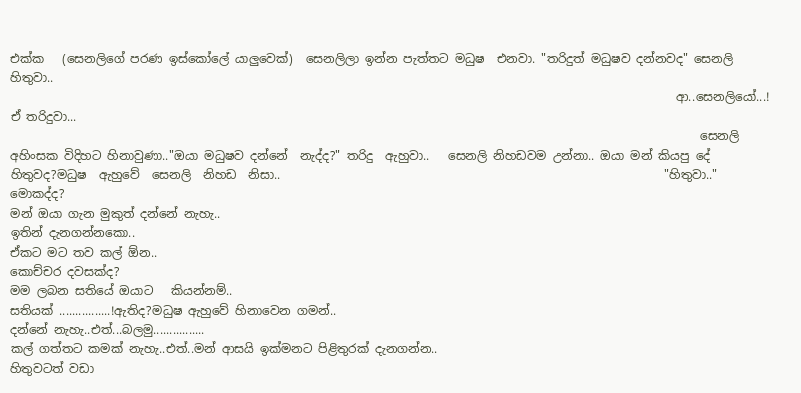එක්ක   (සෙනලිගේ පරණ ඉස්කෝලේ යාලුවෙක්)  සෙනලිලා ඉන්න පැත්තට මධුෂ  එනවා. "තරිදුත් මධුෂව දන්නවද" සෙනලි හිතුවා..
                                                                                                               ආ..සෙනලියෝ...! ඒ තරිදුවා...
                                                                                                                   සෙනලි අහිංසක විදිහට හිනාවුණා.."ඔයා මධුෂව දන්නේ  නැද්ද?" තරිදු  ඇහුවා..   සෙනලි නිහඩවම උන්නා.. ඔයා මන් කියපු දේ හිතුවද?මධුෂ  ඇහුවේ  සෙනලි  නිහඩ  නිසා..                                                                "හිතුවා.."
මොකද්ද?
මන් ඔයා ගැන මුකුත් දන්නේ නැහැ..
ඉතින් දැනගන්නකො..
ඒකට මට තව කල් ඕන..
කොච්චර දවසක්ද?
මම ලබන සතියේ ඔයාට   කියන්නම්..
සතියක් ................!ඇතිද?මධුෂ ඇහුවේ හිනාවෙන ගමන්..
දන්නේ නැහැ..එත්...බලමු................
කල් ගත්තට කමක් නැහැ..එත්..මන් ආසයි ඉක්මනට පිළිතුරක් දැනගන්න..                                                                                                  හිතුවටත් වඩා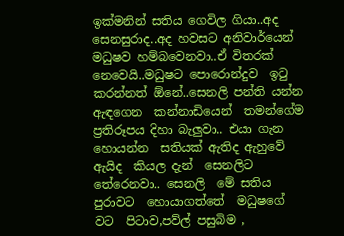ඉක්මනින් සතිය ගෙවිල ගියා..අද සෙනසුරාද..අද හවසට අනිවාර්යෙන් මධුෂව හම්බවෙනවා..ඒ විතරක් නෙවෙයි..මධුෂට පොරොන්දුව  ඉටු කරන්නත් ඕනේ..සෙනලි පන්ති යන්න ඇඳගෙන  කන්නාඩියෙන්  තමන්ගේම ප්‍රතිරූපය දිහා බැලුවා.. එයා ගැන  හොයන්න  සතියක් ඇතිද ඇහුවේ  ඇයිද  කියල දැන්  සෙනලිට  තේරෙනවා.. සෙනලි  මේ සතිය පුරාවට  හොයාගත්තේ  මධුෂගේ  වට  පිටාව,පව්ල් පසුබිම ,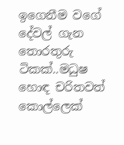ඉගෙනීම වගේ දේවල් ගැන තොරතුරු ටිකක්..මධුෂ  හොඳ චරිතවත්  කොල්ලෙක්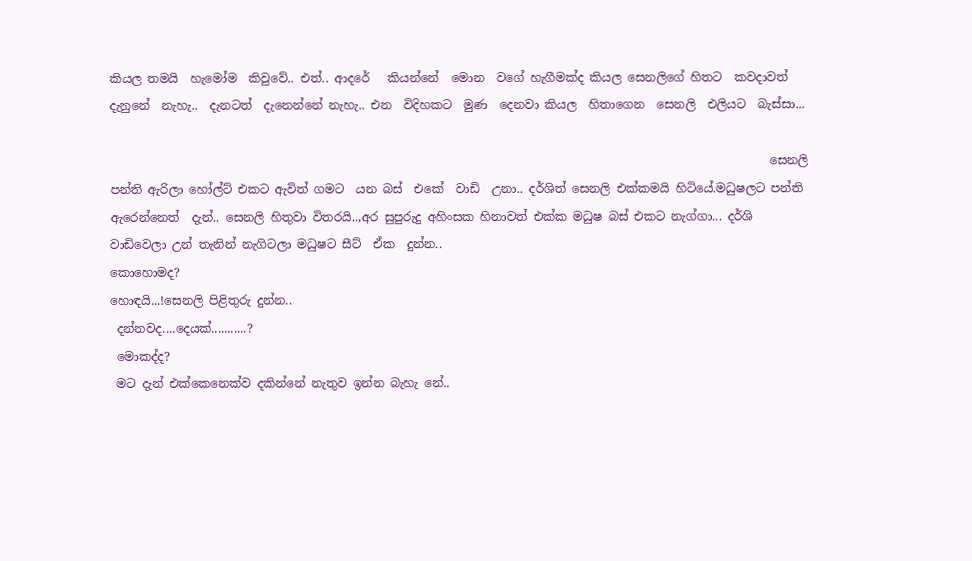කියල තමයි  හැමෝම  කිවුවේ.. එත්.. ආදරේ   කියන්නේ  මොන  වගේ හැගීමක්ද කියල සෙනලිගේ හිතට  කවදාවත්  දැනුනේ  නැහැ..  දැනටත්  දැනෙන්නේ නැහැ.. එන  විදිහකට  මුණ  දෙනවා කියල  හිතාගෙන  සෙනලි  එලියට  බැස්සා...

                                                                                                              සෙනලි පන්ති ඇරිලා හෝල්ට් එකට ඇවිත් ගමට  යන බස්  එකේ  වාඩි  උනා.. දර්ශිත් සෙනලි එක්කමයි හිටියේ.මධුෂලට පන්ති ඇරෙන්නෙත්  දැන්.. සෙනලි හිතුවා විතරයි..,අර සුපුරුදු අහිංසක හිනාවත් එක්ක මධුෂ බස් එකට නැග්ගා... දර්ශි වාඩිවෙලා උන් තැනින් නැගිටලා මධුෂට සීට්  ඒක  දුන්න..                                                                                       කොහොමද?
හොඳයි...!සෙනලි පිළිතුරු දුන්න..
 දන්නවද....දෙයක්...........?
 මොකද්ද?
 මට දැන් එක්කෙනෙක්ව දකින්නේ නැතුව ඉන්න බැහැ නේ..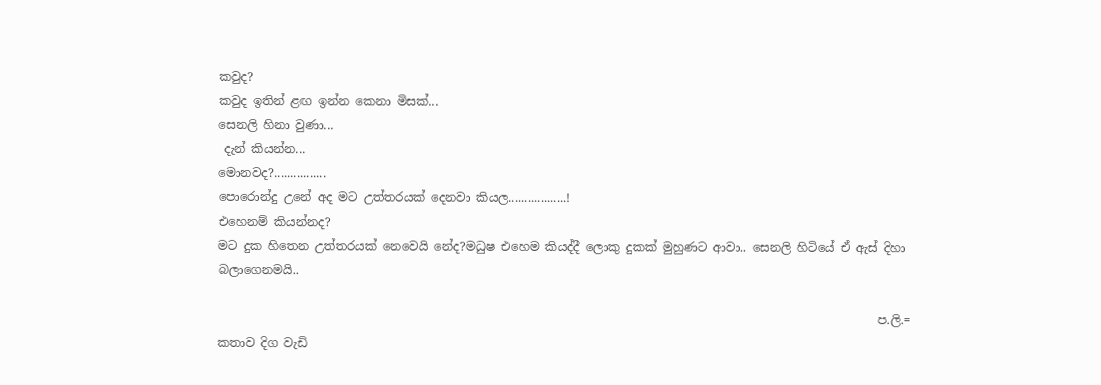කවුද?
කවුද ඉතින් ළඟ ඉන්න කෙනා මිසක්...
සෙනලි හිනා වුණා...
 දැන් කියන්න...
මොනවද?................
පොරොන්දු උනේ අද මට උත්තරයක් දෙනවා කියල..................!
එහෙනම් කියන්නද?
මට දුක හිතෙන උත්තරයක් නෙවෙයි නේද?මධුෂ එහෙම කියද්දී ලොකු දුකක් මුහුණට ආවා.. සෙනලි හිටියේ ඒ ඇස් දිහා බලාගෙනමයි..

                                                                                                              ප.ලි.=  කතාව දිග වැඩි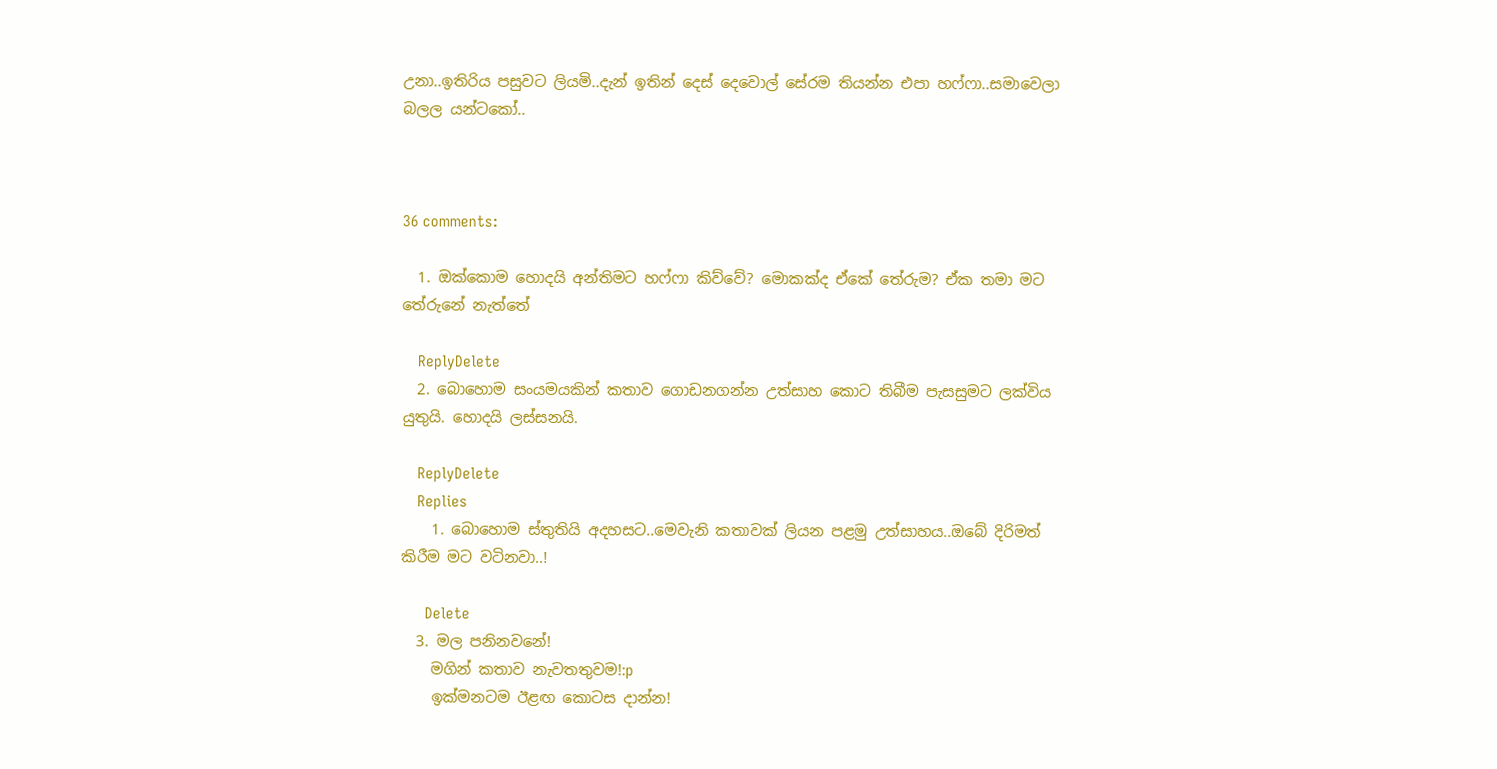උනා..ඉතිරිය පසුවට ලියමි..දැන් ඉතින් දෙස් දෙවොල් සේරම තියන්න එපා හෆ්ෆා..සමාවෙලා බලල යන්ටකෝ..



36 comments:

  1. ඔක්කොම හොදයි අන්තිමට හෆ්ෆා කිව්වේ? මොකක්ද ඒකේ තේරුම? ඒක තමා මට තේරුනේ නැත්තේ

    ReplyDelete
  2. බොහොම සංයමයකින් කතාව ගොඩනගන්න උත්සාහ කොට තිබීම පැසසුමට ලක්විය යුතුයි. හොදයි ලස්සනයි.

    ReplyDelete
    Replies
    1. බොහොම ස්තුතියි අදහසට..මෙවැනි කතාවක් ලියන පළමු උත්සාහය..ඔබේ දිරිමත් කිරීම මට වටිනවා..!

      Delete
  3. මල පනිනවනේ!
    මගින් කතාව නැවතතුවම!:p
    ඉක්මනටම ඊළඟ කොටස දාන්න!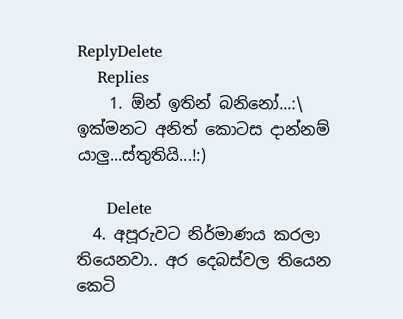ReplyDelete
    Replies
    1. ඕන් ඉතින් බනිනෝ...:\ ඉක්මනට අනිත් කොටස දාන්නම් යාලු...ස්තුතියි...!:)

      Delete
  4. අපූරුවට නිර්මාණය කරලා තියෙනවා.. අර දෙබස්වල තියෙන කෙටි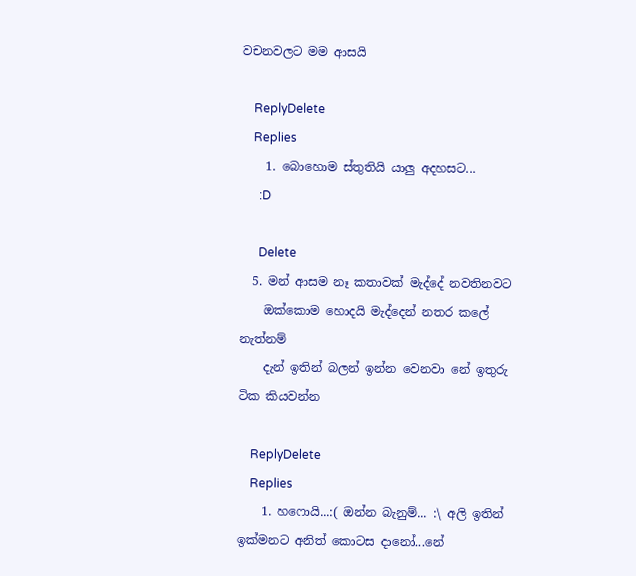වචනවලට මම ආසයි

    ReplyDelete
    Replies
    1. බොහොම ස්තුතියි යාලු අදහසට...
      :D

      Delete
  5. මන් ආසම නෑ කතාවක් මැද්දේ නවතිනවට
    ඔක්කොම හොදයි මැද්දෙන් නතර කලේ නැත්නම්
    දැන් ඉතින් බලන් ඉන්න වෙනවා නේ ඉතුරු ටික කියවන්න

    ReplyDelete
    Replies
    1. හෆොයි...:( ඔන්න බැනුම්... :\ අලි ඉතින් ඉක්මනට අනිත් කොටස දානෝ...නේ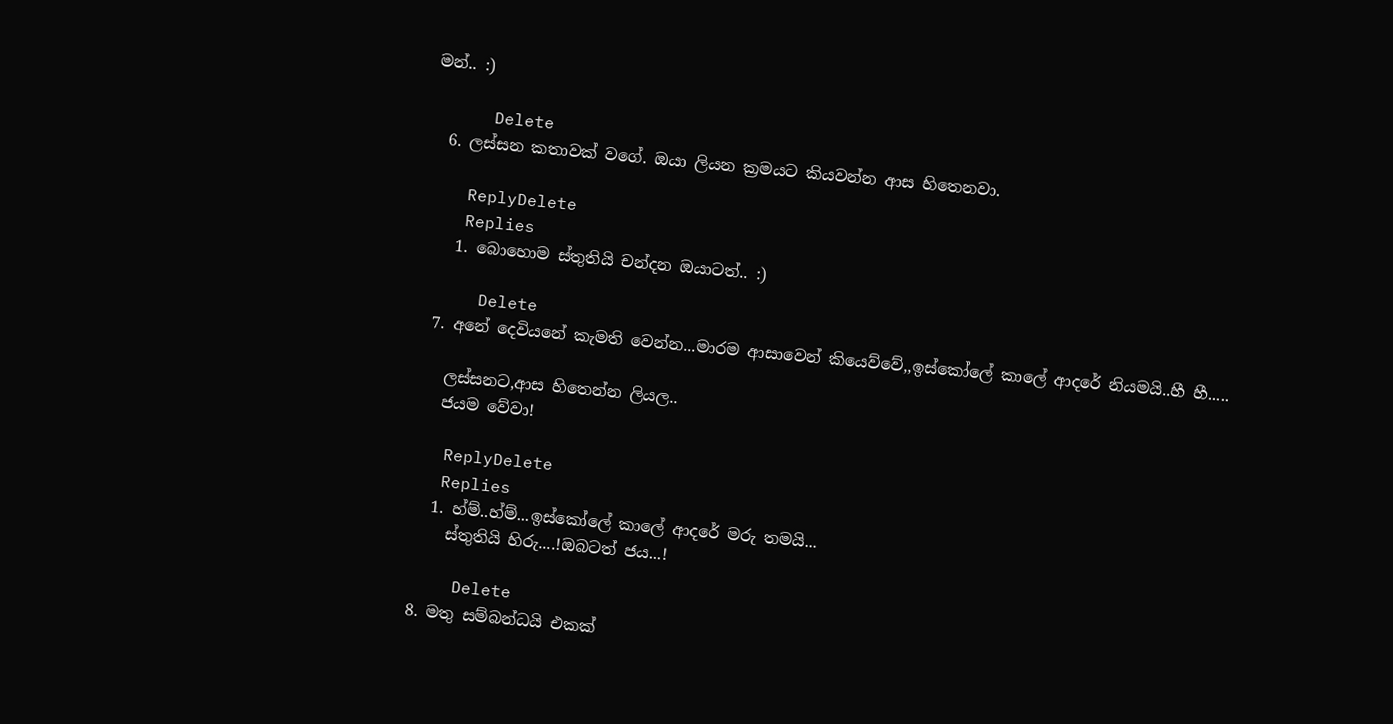මන්.. :)

      Delete
  6. ලස්සන කතාවක් වගේ. ඔයා ලියන ක්‍රමයට කියවන්න ආස හිතෙනවා.

    ReplyDelete
    Replies
    1. බොහොම ස්තුතියි චන්දන ඔයාටත්.. :)

      Delete
  7. අනේ දෙවියනේ කැමති වෙන්න...මාරම ආසාවෙන් කියෙව්වේ,,ඉස්කෝලේ කාලේ ආදරේ නියමයි..හී හී.....

    ලස්සනට,ආස හිතෙන්න ලියල..
    ජයම වේවා!

    ReplyDelete
    Replies
    1. හ්ම්..හ්ම්...ඉස්කෝලේ කාලේ ආදරේ මරු තමයි...
      ස්තුතියි හිරු....!ඔබටත් ජය...!

      Delete
  8. මතු සම්බන්ධයි එකක්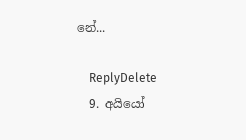නේ...

    ReplyDelete
  9. අයියෝ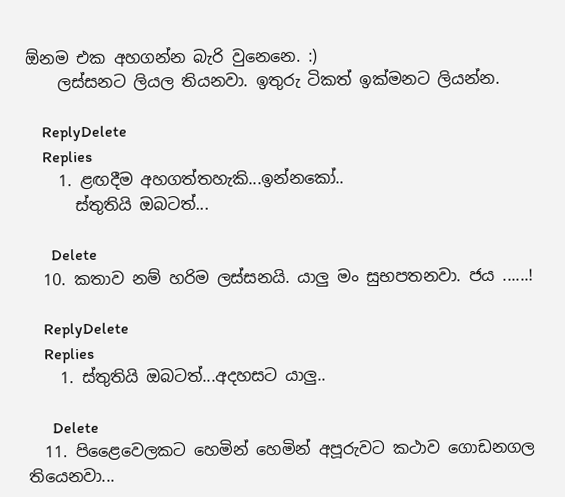ඕනම එක අහගන්න බැරි වුනෙනෙ. :)
    ලස්සනට ලියල තියනවා. ඉතුරු ටිකත් ඉක්මනට ලියන්න.

    ReplyDelete
    Replies
    1. ළඟදීම අහගත්තහැකි...ඉන්නකෝ..
      ස්තුතියි ඔබටත්...

      Delete
  10. කතාව නම් හරිම ලස්සනයි. යාලු මං සුභපතනවා. ජය ......!

    ReplyDelete
    Replies
    1. ස්තුතියි ඔබටත්...අදහසට යාලු..

      Delete
  11. පිළෛවෙලකට හෙමින් හෙමින් අපූරුවට කථාව ගොඩනගල තියෙනවා...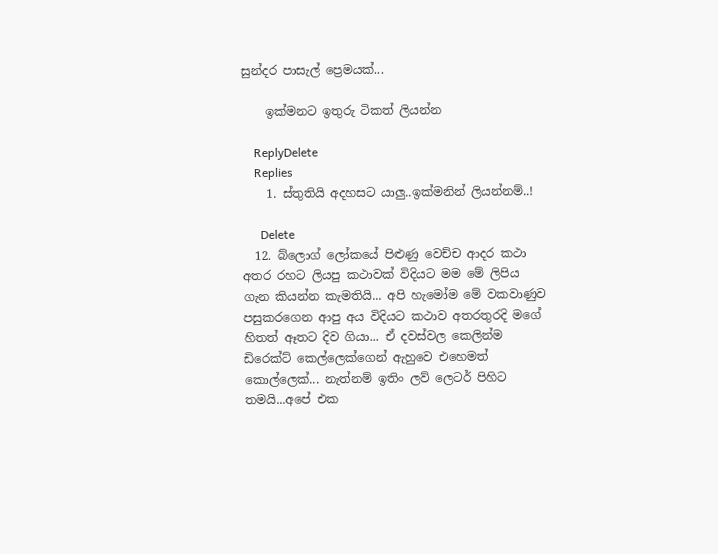සුන්දර පාසැල් ප්‍රෙමයක්...

    ඉක්මනට ඉතුරු ටිකත් ලියන්න

    ReplyDelete
    Replies
    1. ස්තුතියි අදහසට යාලු..ඉක්මනින් ලියන්නම්..!

      Delete
  12. බ්ලොග් ලෝකයේ පිළුණු වෙච්ච ආදර කථා අතර රහට ලියපු කථාවක් විදියට මම මේ ලිපිය ගැන කියන්න කැමතියි... අපි හැමෝම මේ වකවාණුව පසුකරගෙන ආපු අය විදියට කථාව අතරතුරදි මගේ හිතත් ඈතට දිව ගියා... ඒ දවස්වල කෙලින්ම ඩිරෙක්ට් කෙල්ලෙක්ගෙන් ඇහුවෙ එහෙමත් කොල්ලෙක්... නැත්නම් ඉතිං ලව් ලෙටර් පිහිට තමයි...අපේ එක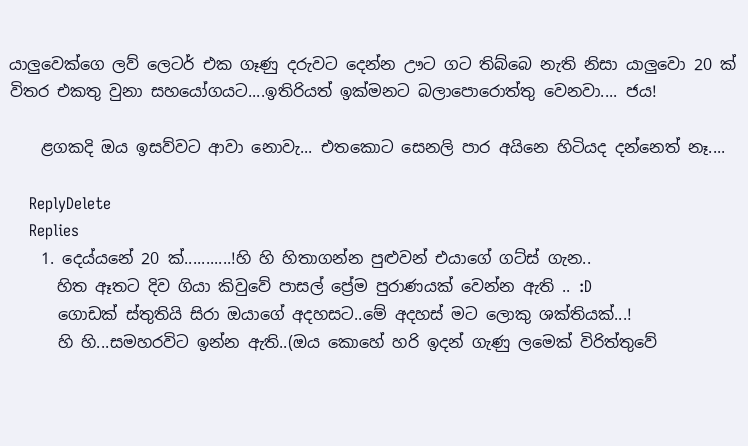යාලුවෙක්ගෙ ලව් ලෙටර් එක ගෑණු දරුවට දෙන්න ඌට ගට තිබ්බෙ නැති නිසා යාලුවො 20 ක් විතර එකතු වුනා සහයෝගයට....ඉතිරියත් ඉක්මනට බලාපොරොත්තු වෙනවා.... ජය!

    ළගකදි ඔය ඉසව්වට ආවා නොවැ... එතකොට සෙනලි පාර අයිනෙ හිටියද දන්නෙත් නෑ....

    ReplyDelete
    Replies
    1. දෙය්යනේ 20 ක්...........!හි හි හිතාගන්න පුළුවන් එයාගේ ගට්ස් ගැන..
      හිත ඈතට දිව ගියා කිවුවේ පාසල් ප්‍රේම පුරාණයක් වෙන්න ඇති .. :D
      ගොඩක් ස්තුතියි සිරා ඔයාගේ අදහසට..මේ අදහස් මට ලොකු ශක්තියක්...!
      හි හි...සමහරවිට ඉන්න ඇති..(ඔය කොහේ හරි ඉදන් ගැණු ලමෙක් විරිත්තුවේ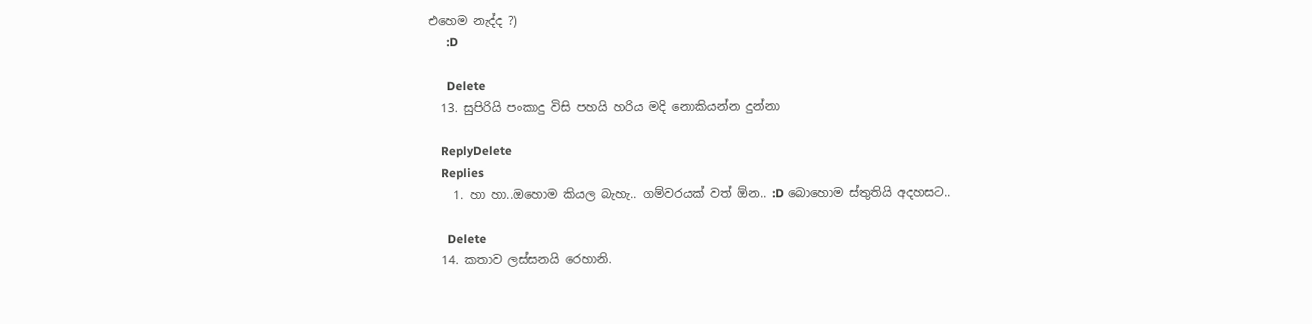එහෙම නැද්ද ?)
      :D

      Delete
  13. සුපිරියි පංකාදු විසි පහයි හරිය මදි නොකියන්න දුන්නා

    ReplyDelete
    Replies
    1. හා හා..ඔහොම කියල බැහැ.. ගම්වරයක් වත් ඕන.. :D බොහොම ස්තුතියි අදහසට..

      Delete
  14. කතාව ලස්සනයි රෙහානි.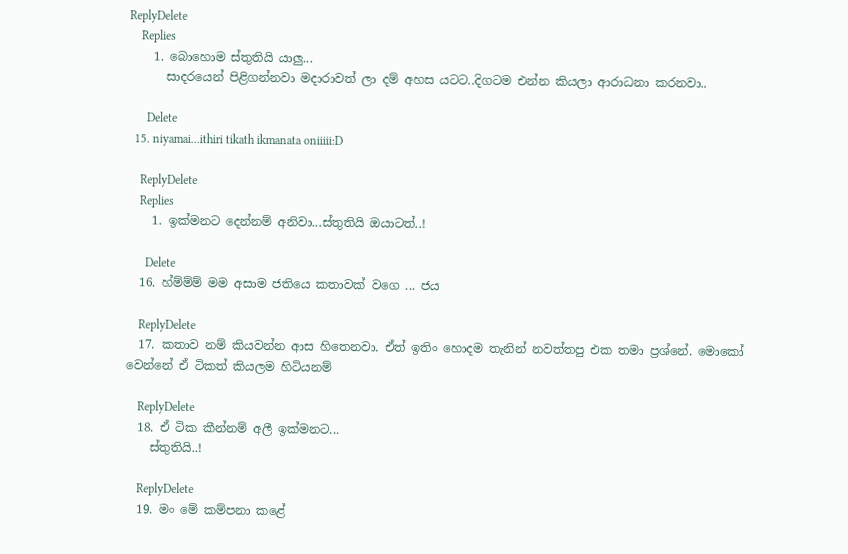ReplyDelete
    Replies
    1. බොහොම ස්තුතියි යාලු...
      සාදරයෙන් පිළිගන්නවා මදාරාවත් ලා දම් අහස යටට..දිගටම එන්න කියලා ආරාධනා කරනවා..

      Delete
  15. niyamai...ithiri tikath ikmanata oniiiii:D

    ReplyDelete
    Replies
    1. ඉක්මනට දෙන්නම් අනිවා...ස්තුතියි ඔයාටත්..!

      Delete
  16. හ්ම්ම්ම් මම අසාම ජතියෙ කතාවක් වගෙ ... ජය

    ReplyDelete
  17. කතාව නම් කියවන්න ආස හිතෙනවා. ඒත් ඉතිං හොදම තැනින් නවත්තපු එක තමා ප්‍රශ්නේ. මොකෝ වෙන්නේ ඒ ටිකත් කියලම හිටියනම්

    ReplyDelete
  18. ඒ ටික කීන්නම් අලී ඉක්මනට...
    ස්තුතියි..!

    ReplyDelete
  19. මං මේ කම්පනා කළේ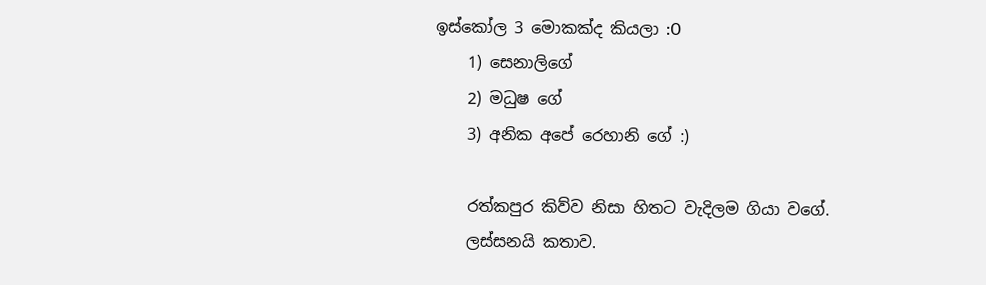ඉස්කෝල 3 මොකක්ද කියලා :O
    1) සෙනාලිගේ
    2) මධුෂ ගේ
    3) අනික අපේ රෙහානි ගේ :)

    රත්කපුර කිව්ව නිසා හිතට වැදිලම ගියා වගේ.
    ලස්සනයි කතාව.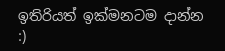ඉතිරියත් ඉක්මනටම දාන්න :)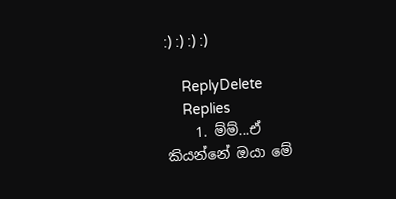:) :) :) :)

    ReplyDelete
    Replies
    1. ම්ම්...ඒ කියන්නේ ඔයා මේ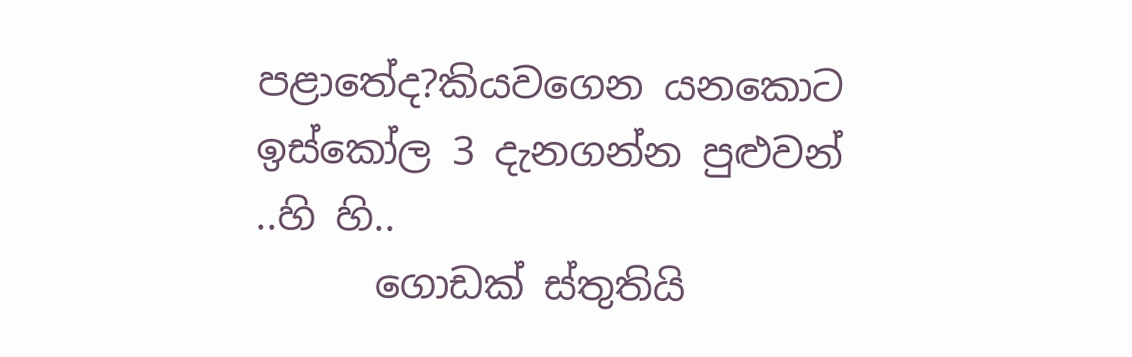පළාතේද?කියවගෙන යනකොට ඉස්කෝල 3 දැනගන්න පුළුවන් ..හි හි..
      ගොඩක් ස්තුතියි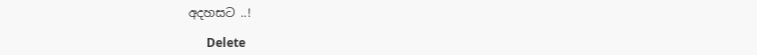අදහසට ..!

      Delete